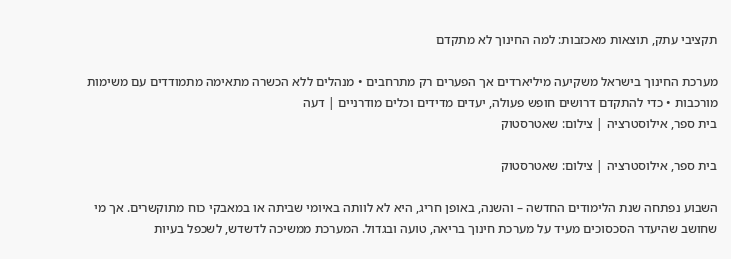תקציבי עתק, תוצאות מאכזבות: למה החינוך לא מתקדם

מערכת החינוך בישראל משקיעה מיליארדים אך הפערים רק מתרחבים • מנהלים ללא הכשרה מתאימה מתמודדים עם משימות מורכבות • כדי להתקדם דרושים חופש פעולה, יעדים מדידים וכלים מודרניים | דעה
בית ספר, אילוסטרציה | צילום: שאטרסטוק

בית ספר, אילוסטרציה | צילום: שאטרסטוק

השבוע נפתחה שנת הלימודים החדשה – והשנה, באופן חריג, היא לא לוותה באיומי שביתה או במאבקי כוח מתוקשרים. אך מי שחושב שהיעדר הסכסוכים מעיד על מערכת חינוך בריאה, טועה ובגדול. המערכת ממשיכה לדשדש, לשכפל בעיות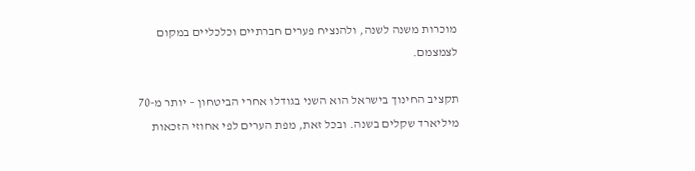מוכרות משנה לשנה, ולהנציח פערים חברתיים וכלכליים במקום לצמצמם.

תקציב החינוך בישראל הוא השני בגודלו אחרי הביטחון – יותר מ-70 מיליארד שקלים בשנה. ובכל זאת, מפת הערים לפי אחוזי הזכאות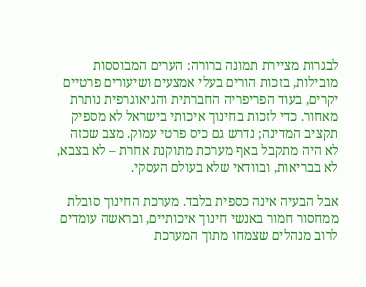לבגרות מציירת תמונה ברורה: הערים המבוססות מובילות, בזכות הורים בעלי אמצעים ושיעורים פרטיים יקרים, בעוד הפריפריה החברתית והגיאוגרפית נותרת מאחור. כדי לזכות בחינוך איכותי בישראל לא מספיק תקציב המדינה; נדרש גם כיס פרטי עמוק. מצב שכזה לא היה מתקבל באף מערכת מתוקנת אחרת – לא בצבא, לא בבריאות, ובוודאי שלא בעולם העסקי.

אבל הבעיה אינה כספית בלבד. מערכת החינוך סובלת ממחסור חמור באנשי חינוך איכותיים, ובראשה עומדים לרוב מנהלים שצמחו מתוך המערכת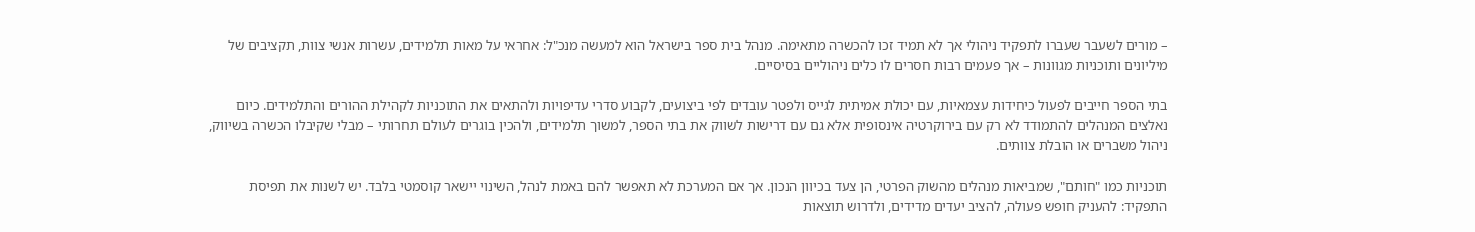– מורים לשעבר שעברו לתפקיד ניהולי אך לא תמיד זכו להכשרה מתאימה. מנהל בית ספר בישראל הוא למעשה מנכ"ל: אחראי על מאות תלמידים, עשרות אנשי צוות, תקציבים של מיליונים ותוכניות מגוונות – אך פעמים רבות חסרים לו כלים ניהוליים בסיסיים.

בתי הספר חייבים לפעול כיחידות עצמאיות, עם יכולת אמיתית לגייס ולפטר עובדים לפי ביצועים, לקבוע סדרי עדיפויות ולהתאים את התוכניות לקהילת ההורים והתלמידים. כיום נאלצים המנהלים להתמודד לא רק עם בירוקרטיה אינסופית אלא גם עם דרישות לשווק את בתי הספר, למשוך תלמידים, ולהכין בוגרים לעולם תחרותי – מבלי שקיבלו הכשרה בשיווק, ניהול משברים או הובלת צוותים.

תוכניות כמו "חותם", שמביאות מנהלים מהשוק הפרטי, הן צעד בכיוון הנכון. אך אם המערכת לא תאפשר להם באמת לנהל, השינוי יישאר קוסמטי בלבד. יש לשנות את תפיסת התפקיד: להעניק חופש פעולה, להציב יעדים מדידים, ולדרוש תוצאות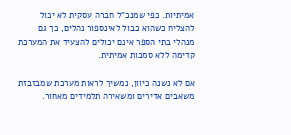אמיתיות. כפי שמנכ"ל חברה עסקית לא יכול להצליח כשהוא כבול לאינספור נהלים, כך גם מנהלי בתי הספר אינם יכולים להצעיד את המערכת קדימה ללא סמכות אמיתית.

אם לא נשנה כיוון, נמשיך לראות מערכת שמבזבזת משאבים אדירים ומשאירה תלמידים מאחור.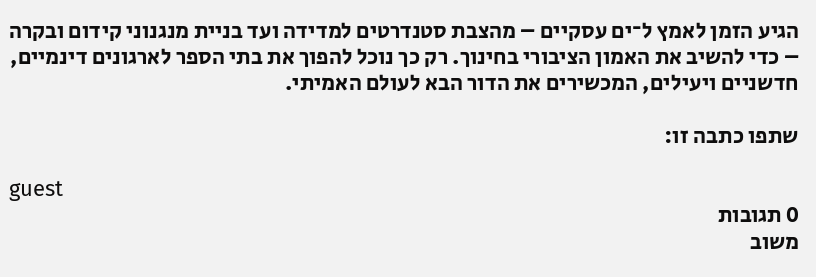הגיע הזמן לאמץ ל־ים עסקיים – מהצבת סטנדרטים למדידה ועד בניית מנגנוני קידום ובקרה – כדי להשיב את האמון הציבורי בחינוך. רק כך נוכל להפוך את בתי הספר לארגונים דינמיים, חדשניים ויעילים, המכשירים את הדור הבא לעולם האמיתי.

שתפו כתבה זו:

guest
0 תגובות
משוב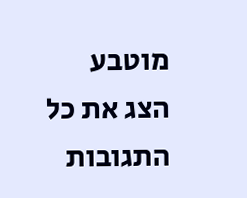מוטבע
הצג את כל התגובות